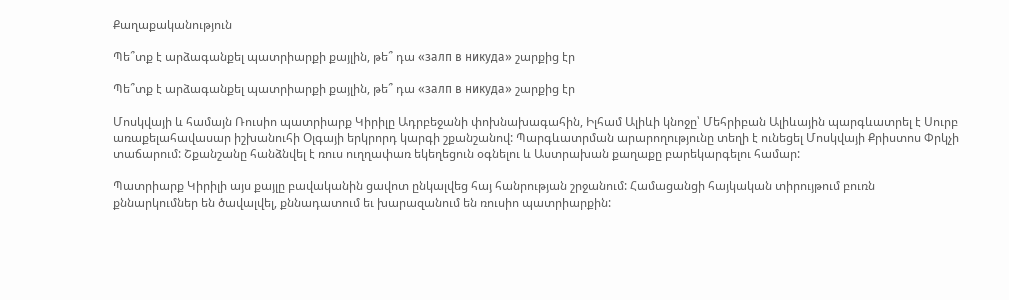Քաղաքականություն

Պե՞տք է արձագանքել պատրիարքի քայլին, թե՞ դա «залп в никуда» շարքից էր

Պե՞տք է արձագանքել պատրիարքի քայլին, թե՞ դա «залп в никуда» շարքից էր

Մոսկվայի և համայն Ռուսիո պատրիարք Կիրիլը Ադրբեջանի փոխնախագահին, Իլհամ Ալիևի կնոջը՝ Մեհրիբան Ալիևային պարգևատրել է Սուրբ առաքելահավասար իշխանուհի Օլգայի երկրորդ կարգի շքանշանով: Պարգևատրման արարողությունը տեղի է ունեցել Մոսկվայի Քրիստոս Փրկչի տաճարում: Շքանշանը հանձնվել է ռուս ուղղափառ եկեղեցուն օգնելու և Աստրախան քաղաքը բարեկարգելու համար:

Պատրիարք Կիրիլի այս քայլը բավականին ցավոտ ընկալվեց հայ հանրության շրջանում: Համացանցի հայկական տիրույթում բուռն քննարկումներ են ծավալվել, քննադատում եւ խարազանում են ռուսիո պատրիարքին: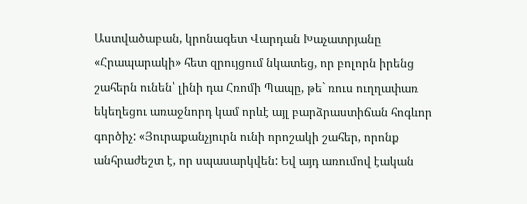Աստվածաբան, կրոնագետ Վարդան Խաչատրյանը «Հրապարակի» հետ զրույցում նկատեց, որ բոլորն իրենց շահերն ունեն՝ լինի դա Հռոմի Պապը, թե` ռուս ուղղափառ եկեղեցու առաջնորդ կամ որևէ այլ բարձրաստիճան հոգևոր գործիչ: «Յուրաքանչյուրն ունի որոշակի շահեր, որոնք անհրաժեշտ է, որ սպասարկվեն: Եվ այդ առումով էական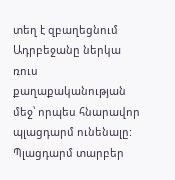տեղ է զբաղեցնում Ադրբեջանը ներկա ռուս քաղաքականության մեջ՝ որպես հնարավոր պլացդարմ ունենալը: Պլացդարմ տարբեր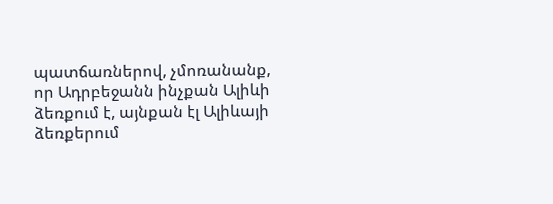պատճառներով, չմոռանանք, որ Ադրբեջանն ինչքան Ալիևի ձեռքում է, այնքան էլ Ալիևայի ձեռքերում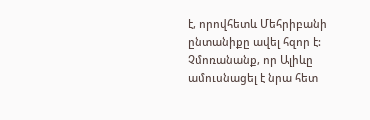է, որովհետև Մեհրիբանի ընտանիքը ավել հզոր է: Չմոռանանք, որ Ալիևը ամուսնացել է նրա հետ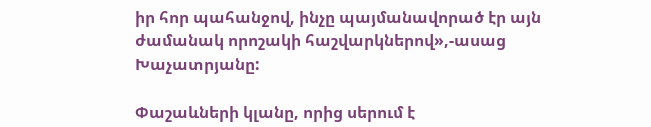իր հոր պահանջով, ինչը պայմանավորած էր այն ժամանակ որոշակի հաշվարկներով»,-ասաց Խաչատրյանը:

Փաշաևների կլանը, որից սերում է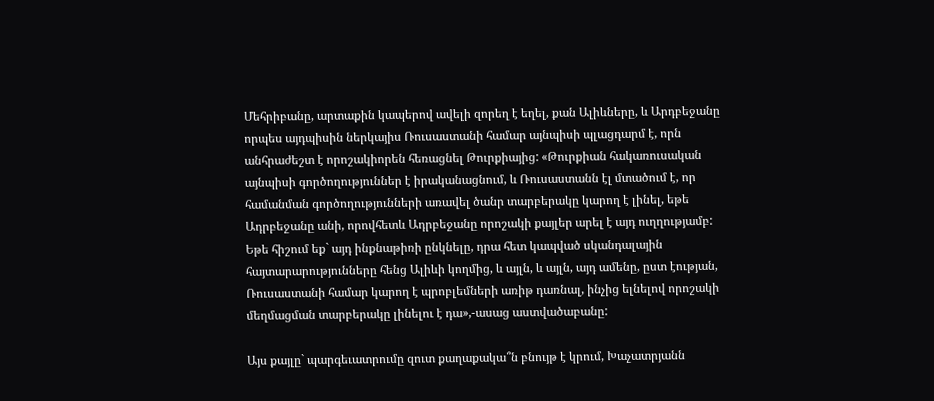Մեհրիբանը, արտաքին կապերով ավելի զորեղ է եղել, քան Ալիևները, և Արդբեջանը որպես այդպիսին ներկայիս Ռուսաստանի համար այնպիսի պլացդարմ է, որն անհրաժեշտ է որոշակիորեն հեռացնել Թուրքիայից: «Թուրքիան հակառուսական այնպիսի գործողություններ է իրականացնում, և Ռուսաստանն էլ մտածում է, որ համանման գործողությունների առավել ծանր տարբերակը կարող է լինել, եթե Ադրբեջանը անի, որովհետև Ադրբեջանը որոշակի քայլեր արել է այդ ուղղությամբ: Եթե հիշում եք` այդ ինքնաթիռի ընկնելը, դրա հետ կապված սկանդալային հայտարարությունները հենց Ալիևի կողմից, և այլն, և այլն, այդ ամենը, ըստ էության, Ռուսաստանի համար կարող է պրոբլեմների առիթ դառնալ, ինչից ելնելով որոշակի մեղմացման տարբերակը լինելու է դա»,-ասաց աստվածաբանը:

Այս քայլը` պարգեւատրումը զուտ քաղաքակա՞ն բնույթ է կրում, Խաչատրյանն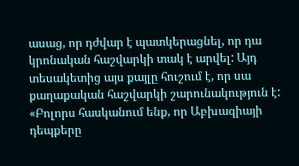ասաց, որ դժվար է պատկերացնել, որ դա կրոնական հաշվարկի տակ է արվել: Այդ տեսակետից այս քայլը հուշում է, որ սա քաղաքական հաշվարկի շարունակություն է: «Բոլորս հասկանում ենք, որ Աբխազիայի դեպքերը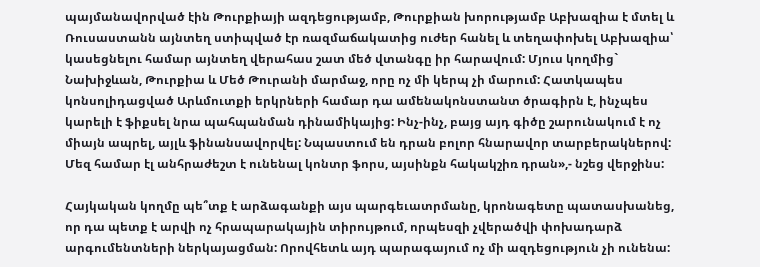պայմանավորված էին Թուրքիայի ազդեցությամբ, Թուրքիան խորությամբ Աբխազիա է մտել և Ռուսաստանն այնտեղ ստիպված էր ռազմաճակատից ուժեր հանել և տեղափոխել Աբխազիա՝ կասեցնելու համար այնտեղ վերահաս շատ մեծ վտանգը իր հարավում: Մյուս կողմից` Նախիջևան, Թուրքիա և Մեծ Թուրանի մարմաջ, որը ոչ մի կերպ չի մարում: Հատկապես կոնսոլիդացված Արևմուտքի երկրների համար դա ամենակոնստանտ ծրագիրն է, ինչպես կարելի է ֆիքսել նրա պահպանման դինամիկայից: Ինչ-ինչ, բայց այդ գիծը շարունակում է ոչ միայն ապրել, այլև ֆինանսավորվել: Նպաստում են դրան բոլոր հնարավոր տարբերակներով: Մեզ համար էլ անհրաժեշտ է ունենալ կոնտր ֆորս, այսինքն հակակշիռ դրան»,- նշեց վերջինս:

Հայկական կողմը պե՞տք է արձագանքի այս պարգեւատրմանը, կրոնագետը պատասխանեց, որ դա պետք է արվի ոչ հրապարակային տիրույթում, որպեսզի չվերածվի փոխադարձ արգումենտների ներկայացման: Որովհետև այդ պարագայում ոչ մի ազդեցություն չի ունենա: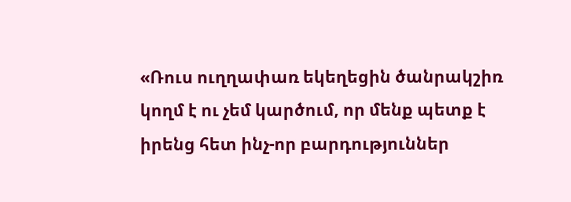«Ռուս ուղղափառ եկեղեցին ծանրակշիռ կողմ է ու չեմ կարծում, որ մենք պետք է իրենց հետ ինչ-որ բարդություններ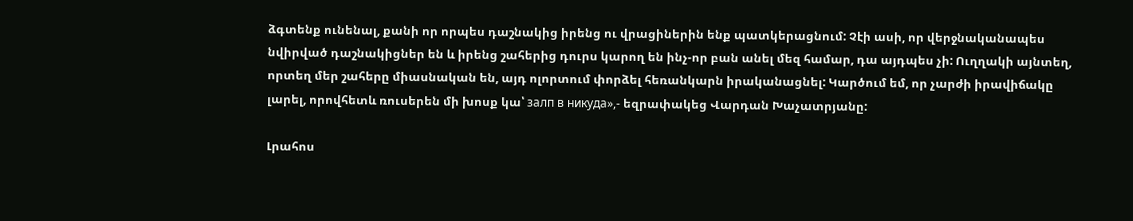ձգտենք ունենալ, քանի որ որպես դաշնակից իրենց ու վրացիներին ենք պատկերացնում: Չէի ասի, որ վերջնականապես նվիրված դաշնակիցներ են և իրենց շահերից դուրս կարող են ինչ-որ բան անել մեզ համար, դա այդպես չի: Ուղղակի այնտեղ, որտեղ մեր շահերը միասնական են, այդ ոլորտում փորձել հեռանկարն իրականացնել: Կարծում եմ, որ չարժի իրավիճակը լարել, որովհետև ռուսերեն մի խոսք կա՝ залп в никуда»,- եզրափակեց Վարդան Խաչատրյանը:

Լրահոս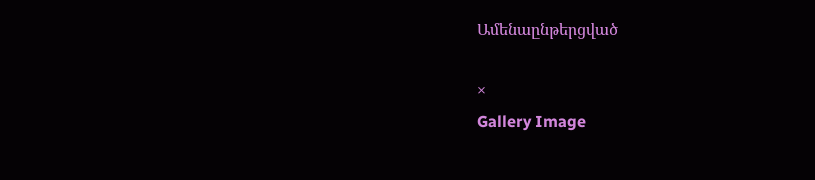Ամենաընթերցված

×
Gallery Image